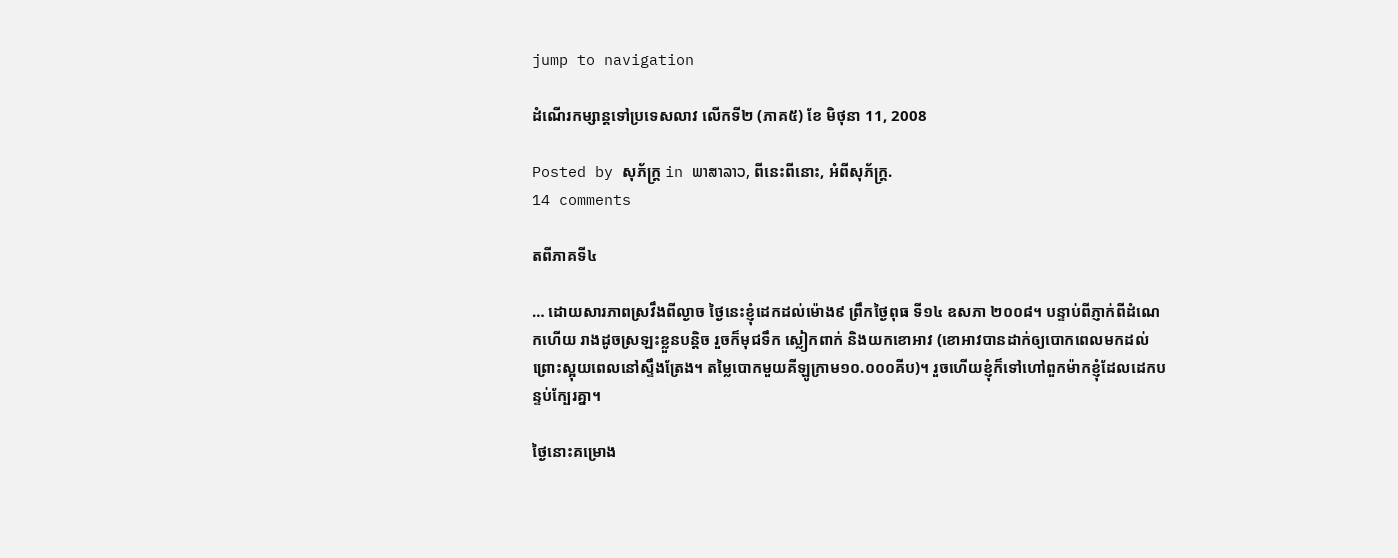jump to navigation

ដំណើរកម្សាន្តទៅប្រទេសលាវ លើកទី២ (ភាគ៥) ខែ មិថុនា 11, 2008

Posted by សុភ័ក្ត្រ in ພາສາລາວ, ពីនេះពីនោះ, អំពីសុភ័ក្ត្រ.
14 comments

តពីភាគទី៤

… ដោយសារភាពស្រវឹងពីល្ងាច ថ្ងៃនេះខ្ញុំដេកដល់ម៉ោង៩ ព្រឹកថ្ងៃពុធ ទី១៤ ឧសភា ២០០៨។ បន្ទាប់ពីភ្ញាក់ពីដំណេកហើយ រាងដូចស្រឡះខ្លួនបន្តិច រួចក៏មុជទឹក ស្លៀកពាក់ និងយកខោអាវ (ខោអាវបានដាក់ឲ្យបោកពេលមកដល់ ព្រោះស្អុយពេលនៅស្ទឹងត្រែង។ តម្លៃបោកមួយគីឡូក្រាម១០.០០០គីប)។ រួចហើយខ្ញុំក៏ទៅហៅពួកម៉ាកខ្ញុំដែលដេកបន្ទប់ក្បែរគ្នា។

ថ្ងៃនោះគម្រោង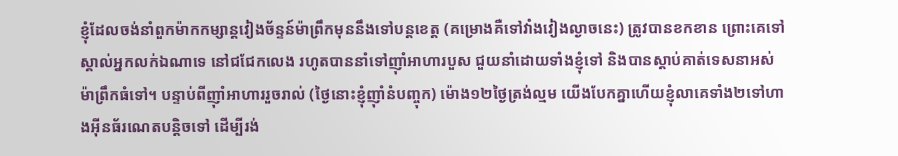ខ្ញុំដែលចង់នាំពួកម៉ាកកម្សាន្តវៀងច័ន្ទន៍ម៉ាព្រឹកមុននឹងទៅបន្តខេត្ត (គម្រោងគឺទៅវាំងវៀងល្ងាចនេះ) ត្រូវបានខកខាន ព្រោះគេទៅស្គាល់អ្នកលក់ឯណាទេ នៅជជែកលេង រហូតបាននាំទៅញ៉ាំអាហារបួស ជួយនាំដោយទាំងខ្ញុំទៅ និងបានស្ដាប់គាត់ទេសនាអស់ម៉ាព្រឹកធំទៅ។ បន្ទាប់ពីញ៉ាំអាហាររួចរាល់ (ថ្ងៃនោះខ្ញុំញ៉ាំនំបញ្ចុក) ម៉ោង១២ថ្ងៃត្រង់ល្មម យើងបែកគ្នាហើយខ្ញុំលាគេទាំង២ទៅហាងអ៊ីនធ័រណេតបន្តិចទៅ ដើម្បីរង់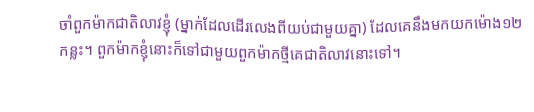ចាំពួកម៉ាកជាតិលាវខ្ញុំ (ម្នាក់ដែលដើរលេងពីយប់ជាមួយគ្នា) ដែលគេនឹងមកយកម៉ោង១២កន្លះ។ ពួកម៉ាកខ្ញុំនោះក៏ទៅជាមួយពួកម៉ាកថ្មីគេជាតិលាវនោះទៅ។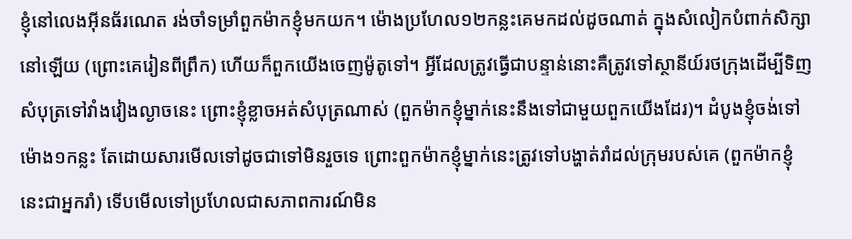ខ្ញុំនៅលេងអ៊ីនធ័រណេត រង់ចាំទម្រាំពួកម៉ាកខ្ញុំមកយក។ ម៉ោងប្រហែល១២កន្លះគេមកដល់ដូចណាត់ ក្នុងសំលៀកបំពាក់សិក្សានៅឡើយ (ព្រោះគេរៀនពីព្រឹក) ហើយក៏ពួកយើងចេញម៉ូតូទៅ។ អ្វីដែលត្រូវធ្វើជាបន្ទាន់នោះគឺត្រូវទៅស្ថានីយ៍រថក្រុងដើម្បីទិញសំបុត្រទៅវាំងវៀងល្ងាចនេះ ព្រោះខ្ញុំខ្លាចអត់សំបុត្រណាស់ (ពួកម៉ាកខ្ញុំម្នាក់នេះនឹងទៅជាមួយពួកយើងដែរ)។ ដំបូងខ្ញុំចង់ទៅម៉ោង១កន្លះ តែដោយសារមើលទៅដូចជាទៅមិនរួចទេ ព្រោះពួកម៉ាកខ្ញុំម្នាក់នេះត្រូវទៅបង្ហាត់រាំដល់ក្រុមរបស់គេ (ពួកម៉ាកខ្ញុំនេះជាអ្នករាំ) ទើបមើលទៅប្រហែលជាសភាពការណ៍មិន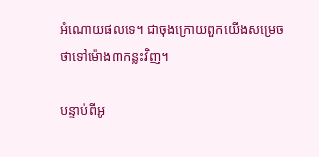អំណោយផលទេ។ ជាចុងក្រោយពួកយើងសម្រេចថាទៅម៉ោង៣កន្លះវិញ។

បន្ទាប់ពីអូ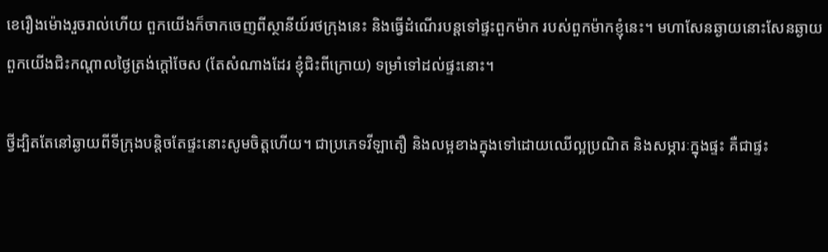ខេរឿងម៉ោងរួចរាល់ហើយ ពួកយើងក៏ចាកចេញពីស្ថានីយ៍រថក្រុងនេះ និងធ្វើដំណើរបន្តទៅផ្ទះពួកម៉ាក របស់ពួកម៉ាកខ្ញុំនេះ។ មហាសែនឆ្ងាយនោះសែនឆ្ងាយ ពួកយើងជិះកណ្ដាលថ្ងៃត្រង់ក្ដៅចែស (តែសំណាងដែរ ខ្ញុំជិះពីក្រោយ) ទម្រាំទៅដល់ផ្ទះនោះ។

ថ្វីដ្បិតតែនៅឆ្ងាយពីទីក្រុងបន្តិចតែផ្ទះនោះសូមចិត្តហើយ។ ជាប្រភេទវីឡាតឿ និងលម្អខាងក្នុងទៅដោយឈើល្អប្រណិត និងសម្ភារៈក្នុងផ្ទះ គឺជាផ្ទះ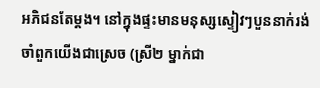អភិជនតែម្ដង។ នៅក្នុងផ្ទះមានមនុស្សស្ទៀវៗបួននាក់រង់ចាំពួកយើងជាស្រេច (ស្រី២ ម្នាក់ជា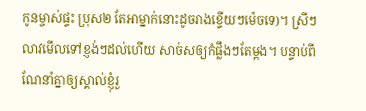កូនម្ចាស់ផ្ទះ ប្រុស២ តែអាម្នាក់នោះដូចរាងខ្ទើយៗម៉េចទេ)។ ស្រីៗ លាវមើលទៅខ្ញង់ៗដល់ហើយ សាច់សឲ្យកំផ្លឹងៗតែម្ដង។ បន្ទាប់ពីណែនាំគ្នាឲ្យស្គាល់ខ្ញុំរួ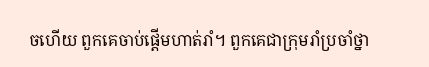ចហើយ ពួកគេចាប់ផ្ដើមហាត់រាំ។ ពួកគេជាក្រុមរាំប្រចាំថ្នា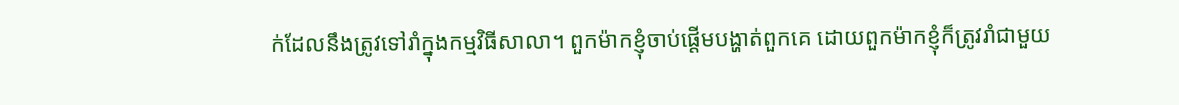ក់ដែលនឹងត្រូវទៅរាំក្នុងកម្មវិធីសាលា។ ពួកម៉ាកខ្ញុំចាប់ផ្ដើមបង្ហាត់ពួកគេ ដោយពួកម៉ាកខ្ញុំក៏ត្រូវរាំជាមួយ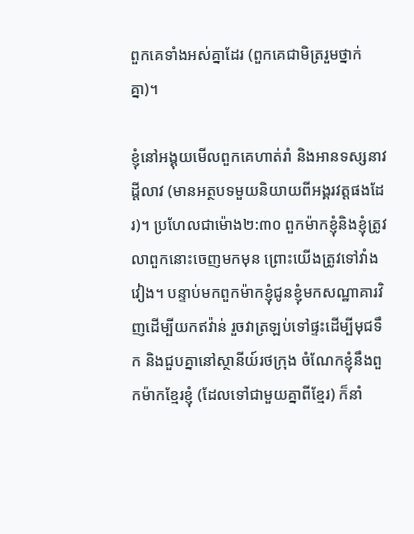ពួកគេទាំងអស់គ្នាដែរ (ពួកគេជាមិត្ររួមថ្នាក់គ្នា)។

ខ្ញុំនៅអង្គុយមើលពួកគេហាត់រាំ និងអានទស្សនាវដ្ដីលាវ (មានអត្ថបទមួយនិយាយពីអង្គរវត្តផងដែរ)។ ប្រហែលជាម៉ោង២:៣០ ពួកម៉ាកខ្ញុំនិងខ្ញុំត្រូវលាពួកនោះចេញមកមុន ព្រោះយើងត្រូវទៅវាំងវៀង។ បន្ទាប់មកពួកម៉ាកខ្ញុំជូនខ្ញុំមកសណ្ឋាគារវិញដើម្បីយកឥវ៉ាន់ រួចវាត្រឡប់ទៅផ្ទះដើម្បីមុជទឹក និងជួបគ្នានៅស្ថានីយ៍រថក្រុង ចំណែកខ្ញុំនឹងពួកម៉ាកខ្មែរខ្ញុំ (ដែលទៅជាមួយគ្នាពីខ្មែរ) ក៏នាំ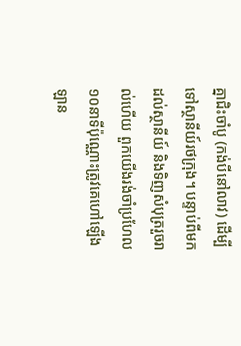គ្នាជិះចាំបូ (កង់បីនៅលាវ) ដើម្បីទៅស្ថានីយ៍រថក្រុង។ បន្ទាប់ពីមកដល់ស្ថានីយ៍ និងទិញសំបុត្ររួចរាល់ហើយ ពួកយើងរង់ចាំប្រហែល១០នាទីប៉ុណ្ណោះត្រូវគេហៅឡើងឡាន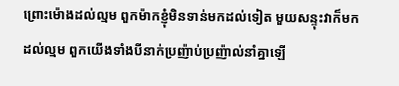ព្រោះម៉ោងដល់ល្មម ពួកម៉ាកខ្ញុំមិនទាន់មកដល់ទៀត មួយសន្ទុះវាក៏មកដល់ល្មម ពួកយើងទាំងបីនាក់ប្រញ៉ាប់ប្រញ៉ាល់នាំគ្នាឡើ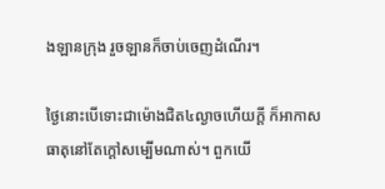ងឡានក្រុង រួចឡានក៏ចាប់ចេញដំណើរ។

ថ្ងៃនោះបើទោះជាម៉ោងជិត៤ល្ងាចហើយក្ដី ក៏អាកាសធាតុនៅតែក្តៅសម្បើមណាស់។ ពួកយើ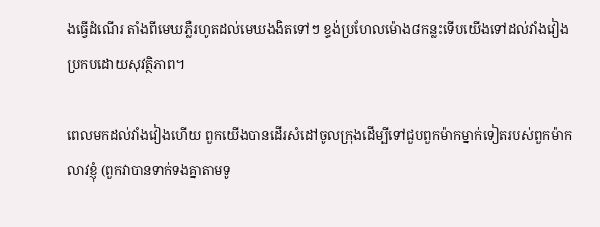ងធ្វើដំណើរ តាំងពីមេឃភ្លឺរហូតដល់មេឃងងិតទៅៗ ខ្ទង់ប្រហែលម៉ោង៨កន្លះទើបយើងទៅដល់វាំងវៀងប្រកបដោយសុវត្ថិភាព។

ពេលមកដល់វាំងវៀងហើយ ពួកយើងបានដើរសំដៅចូលក្រុងដើម្បីទៅជួបពួកម៉ាកម្នាក់ទៀតរបស់ពួកម៉ាកលាវខ្ញុំ (ពួកវាបានទាក់ទងគ្នាតាមទូ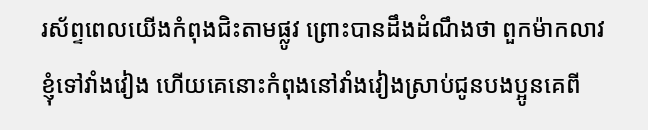រស័ព្ទពេលយើងកំពុងជិះតាមផ្លូវ ព្រោះបានដឹងដំណឹងថា ពួកម៉ាកលាវខ្ញុំទៅវាំងវៀង ហើយគេនោះកំពុងនៅវាំងវៀងស្រាប់ជូនបងប្អូនគេពី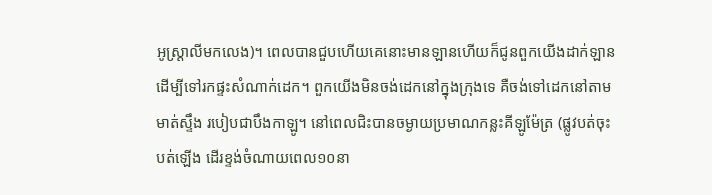អូស្ត្រាលីមកលេង)។ ពេលបានជួបហើយគេនោះមានឡានហើយក៏ជូនពួកយើងដាក់ឡានដើម្បីទៅរកផ្ទះសំណាក់ដេក។ ពួកយើងមិនចង់ដេកនៅក្នុងក្រុងទេ គឺចង់ទៅដេកនៅតាមមាត់ស្ទឹង របៀបជាបឹងកាឡូ។ នៅពេលជិះបានចម្ងាយប្រមាណកន្លះគីឡូម៉ែត្រ (ផ្លូវបត់ចុះបត់ឡើង ដើរខ្ទង់ចំណាយពេល១០នា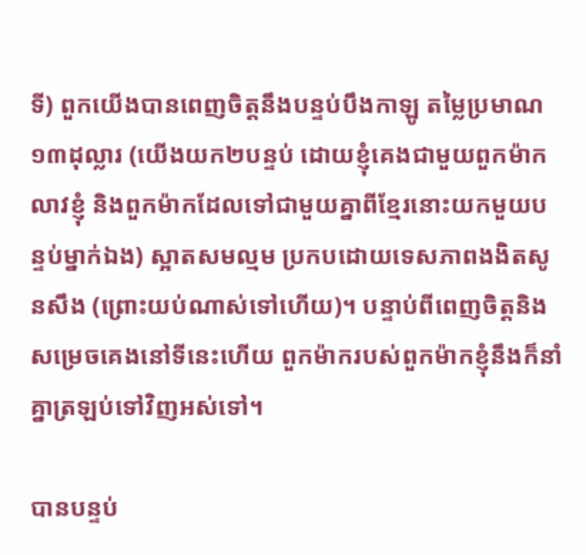ទី) ពួកយើងបានពេញចិត្តនឹងបន្ទប់បឹងកាឡូ តម្លៃប្រមាណ១៣ដុល្លារ (យើងយក២បន្ទប់ ដោយខ្ញុំគេងជាមួយពួកម៉ាកលាវខ្ញុំ និងពួកម៉ាកដែលទៅជាមួយគ្នាពីខ្មែរនោះយកមួយបន្ទប់ម្នាក់ឯង) ស្អាតសមល្មម ប្រកបដោយទេសភាពងងិតសូនសឹង (ព្រោះយប់ណាស់ទៅហើយ)។ បន្ទាប់ពីពេញចិត្តនិងសម្រេចគេងនៅទីនេះហើយ ពួកម៉ាករបស់ពួកម៉ាកខ្ញុំនឹងក៏នាំគ្នាត្រឡប់ទៅវិញអស់ទៅ។

បានបន្ទប់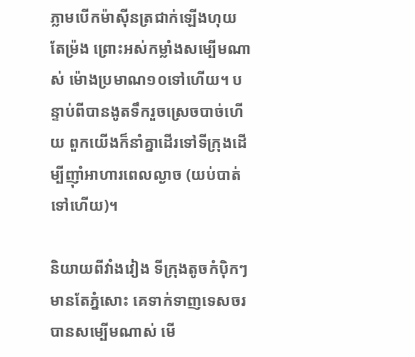ភ្លាមបើកម៉ាស៊ីនត្រជាក់ឡើងហុយតែម្រ៉ង ព្រោះអស់កម្លាំងសម្បើមណាស់ ម៉ោងប្រមាណ១០ទៅហើយ។ បន្ទាប់ពីបានងូតទឹករួចស្រេចបាច់ហើយ ពួកយើងក៏នាំគ្នាដើរទៅទីក្រុងដើម្បីញ៉ាំអាហារពេលល្ងាច (យប់បាត់ទៅហើយ)។

និយាយពីវាំងវៀង ទីក្រុងតូចកំប៉ិកៗ មានតែភ្នំសោះ គេទាក់ទាញទេសចរបានសម្បើមណាស់ មើ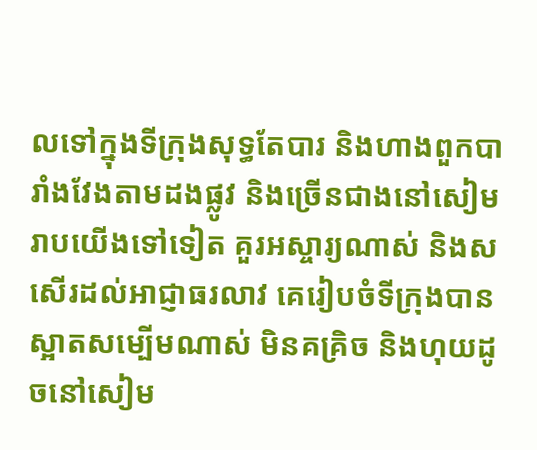លទៅក្នុងទីក្រុងសុទ្ធតែបារ និងហាងពួកបារាំងវែងតាមដងផ្លូវ និងច្រើនជាងនៅសៀមរាបយើងទៅទៀត គួរអស្ចារ្យណាស់ និងសសើរដល់អាជ្ញាធរលាវ គេរៀបចំទីក្រុងបានស្អាតសម្បើមណាស់ មិនគគ្រិច និងហុយដូចនៅសៀម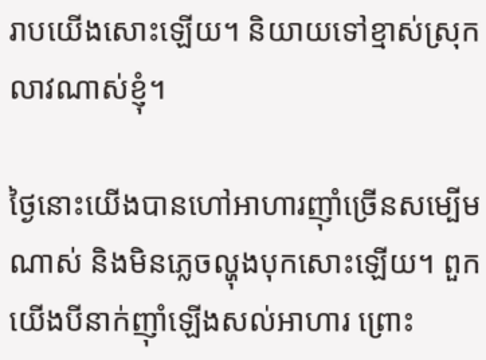រាបយើងសោះឡើយ។ និយាយទៅខ្មាស់ស្រុកលាវណាស់ខ្ញុំ។

ថ្ងៃនោះយើងបានហៅអាហារញ៉ាំច្រើនសម្បើមណាស់ និងមិនភ្លេចល្ហុងបុកសោះឡើយ។ ពួកយើងបីនាក់ញ៉ាំឡើងសល់អាហារ ព្រោះ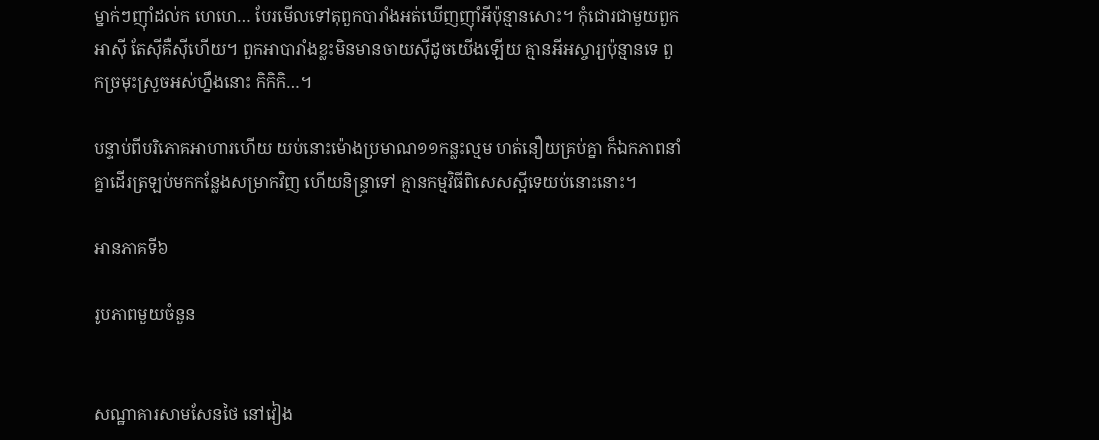ម្នាក់ៗញ៉ាំដល់ក ហេហេ… បែរមើលទៅតុពួកបារាំងអត់ឃើញញ៉ាំអីប៉ុន្មានសោះ។ កុំជោរជាមួយពួកអាស៊ី តែស៊ីគឺស៊ីហើយ។ ពួកអាបារាំងខ្លះមិនមានចាយស៊ីដូចយើងឡើយ គ្មានអីអស្ចារ្យប៉ុន្មានទេ ពួកច្រមុះស្រួចអស់ហ្នឹងនោះ កិកិកិ…។

បន្ទាប់ពីបរិភោគអាហារហើយ យប់នោះម៉ោងប្រមាណ១១កន្លះល្មម ហត់នឿយគ្រប់គ្នា ក៏ឯកភាពនាំគ្នាដើរត្រឡប់មកកន្លែងសម្រាកវិញ ហើយនិន្ទ្រាទៅ គ្មានកម្មវិធីពិសេសស្អីទេយប់នោះនោះ។

អានភាគទី៦

រូបភាពមួយចំនួន


សណ្ឋាគារសាមសែនថៃ នៅវៀង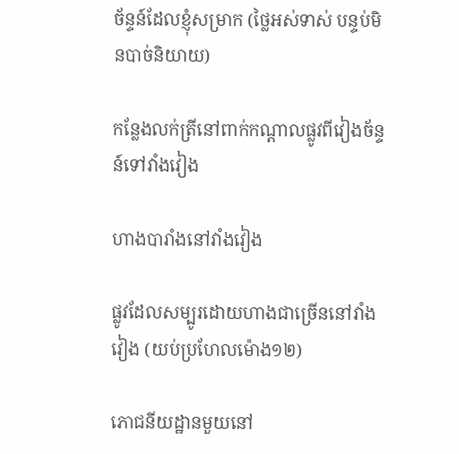ច័ន្ទន៍ដែលខ្ញុំសម្រាក (ថ្លៃអស់ទាស់ បន្ទប់មិនបាច់និយាយ)

កន្លែងលក់ត្រីនៅពាក់កណ្ដាលផ្លូវពីវៀងច័ន្ទន៍ទៅវាំងវៀង

ហាងបារាំងនៅវាំងវៀង

ផ្លូវដែលសម្បូរដោយហាងជាច្រើននៅវាំងវៀង (យប់ប្រហែលម៉ោង១២)

ភោជនីយដ្ឋានមួយនៅ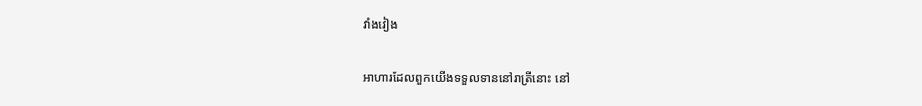វាំងវៀង

អាហារដែលពួកយើងទទួលទាននៅរាត្រីនោះ នៅ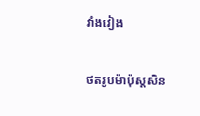វាំងវៀង

ថតរូបម៉ាប៉ុស្តសិន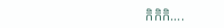កិកិកិ….